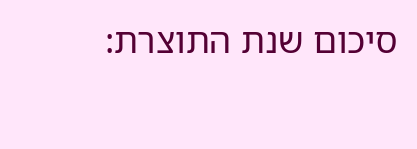סיכום שנת התוצרת: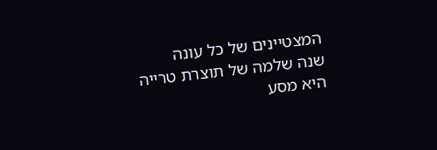המצטיינים של כל עונה
שנה שלמה של תוצרת טרייה היא מסע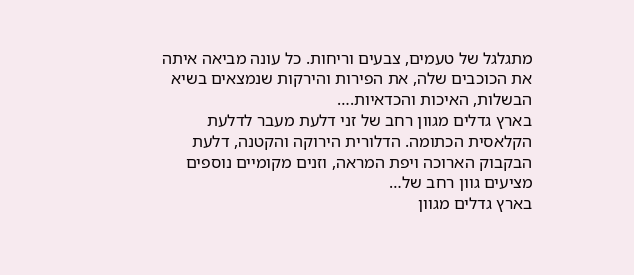מתגלגל של טעמים, צבעים וריחות. כל עונה מביאה איתה את הכוכבים שלה, את הפירות והירקות שנמצאים בשיא הבשלות, האיכות והכדאיות.…
בארץ גדלים מגוון רחב של זני דלעת מעבר לדלעת הקלאסית הכתומה. הדלורית הירוקה והקטנה, דלעת הבקבוק הארוכה ויפת המראה, וזנים מקומיים נוספים מציעים גוון רחב של…
בארץ גדלים מגוון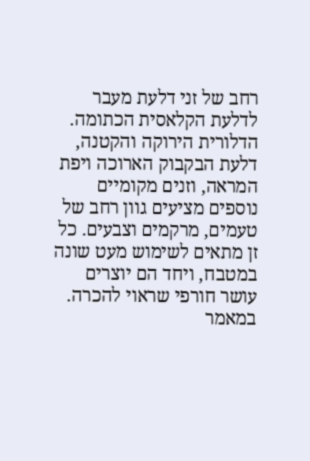רחב של זני דלעת מעבר לדלעת הקלאסית הכתומה. הדלורית הירוקה והקטנה, דלעת הבקבוק הארוכה ויפת המראה, וזנים מקומיים נוספים מציעים גוון רחב של טעמים, מרקמים וצבעים. כל זן מתאים לשימוש מעט שונה במטבח, ויחד הם יוצרים עושר חורפי שראוי להכרה. במאמר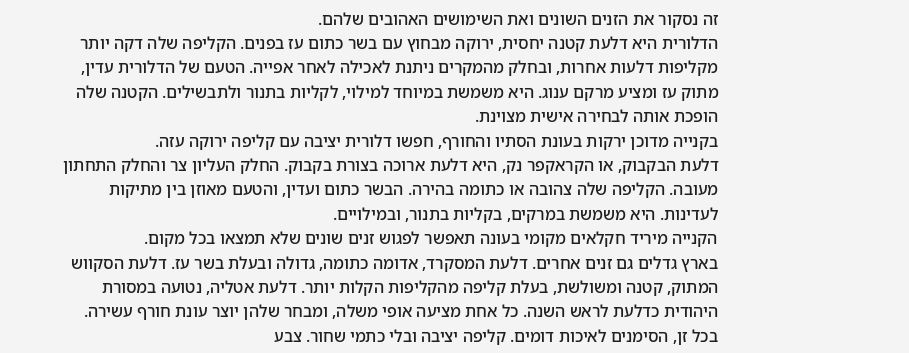זה נסקור את הזנים השונים ואת השימושים האהובים שלהם.
הדלורית היא דלעת קטנה יחסית, ירוקה מבחוץ עם בשר כתום עז בפנים. הקליפה שלה דקה יותר מקליפות דלעות אחרות, ובחלק מהמקרים ניתנת לאכילה לאחר אפייה. הטעם של הדלורית עדין, מתוק עז ומציע מרקם ענוג. היא משמשת במיוחד למילוי, לקליות בתנור ולתבשילים. הקטנה שלה הופכת אותה לבחירה אישית מצוינת.
בקנייה מדוכן ירקות בעונת הסתיו והחורף, חפשו דלורית יציבה עם קליפה ירוקה עזה.
דלעת הבקבוק, או הקראקפר נק, היא דלעת ארוכה בצורת בקבוק. החלק העליון צר והחלק התחתון מעובה. הקליפה שלה צהובה או כתומה בהירה. הבשר כתום ועדין, והטעם מאוזן בין מתיקות לעדינות. היא משמשת במרקים, בקליות בתנור, ובמילויים.
הקנייה מיריד חקלאים מקומי בעונה תאפשר לפגוש זנים שונים שלא תמצאו בכל מקום.
בארץ גדלים גם זנים אחרים. דלעת המסקרד, אדומה כתומה, גדולה ובעלת בשר עז. דלעת הסקווש המתוק, קטנה ומשולשת, בעלת קליפה מהקליפות הקלות יותר. דלעת אטליה, נטועה במסורת היהודית כדלעת לראש השנה. כל אחת מציעה אופי משלה, ומבחר שלהן יוצר עונת חורף עשירה.
בכל זן, הסימנים לאיכות דומים. קליפה יציבה ובלי כתמי שחור. צבע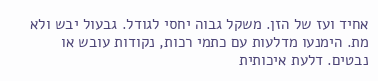אחיד ועז של הזן. משקל גבוה יחסי לגודל. גבעול יבש ולא מת. הימנעו מדלעות עם כתמי רכות, נקודות עובש או נבטים. דלעת איכותית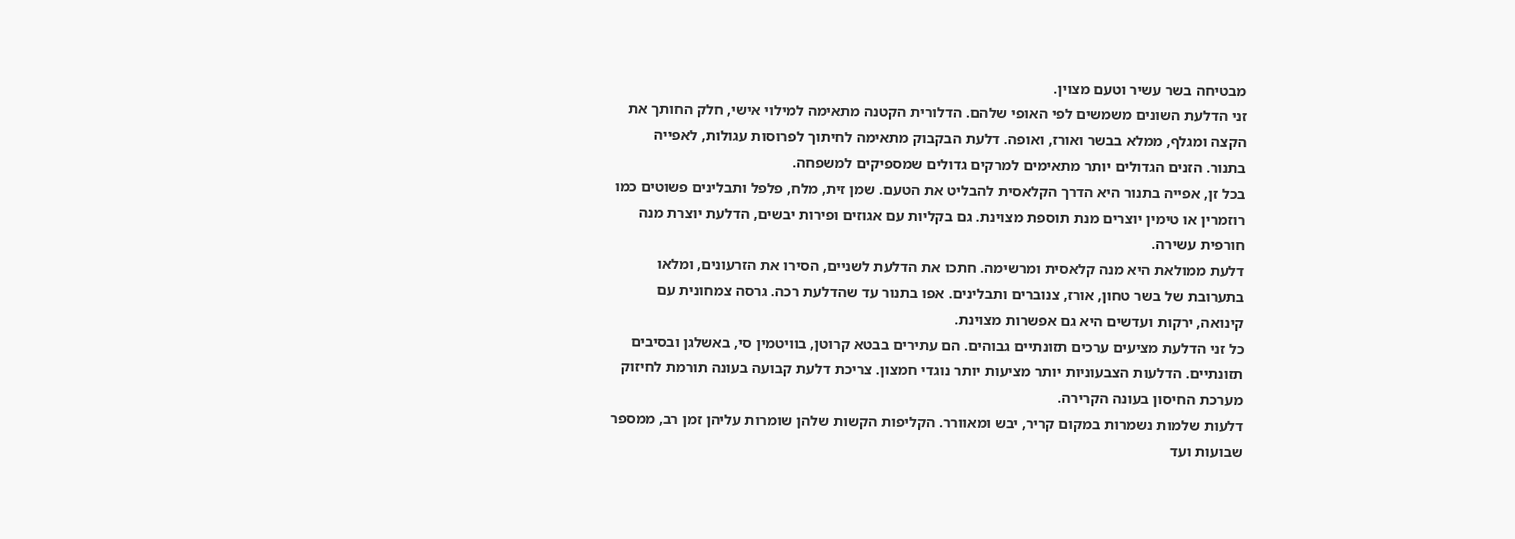מבטיחה בשר עשיר וטעם מצוין.
זני הדלעת השונים משמשים לפי האופי שלהם. הדלורית הקטנה מתאימה למילוי אישי, חלק החותך את הקצה ומגלף, ממלא בבשר ואורז, ואופה. דלעת הבקבוק מתאימה לחיתוך לפרוסות עגולות, לאפייה בתנור. הזנים הגדולים יותר מתאימים למרקים גדולים שמספיקים למשפחה.
בכל זן, אפייה בתנור היא הדרך הקלאסית להבליט את הטעם. שמן זית, מלח, פלפל ותבלינים פשוטים כמו רוזמרין או טימין יוצרים מנת תוספת מצוינת. גם בקליות עם אגוזים ופירות יבשים, הדלעת יוצרת מנה חורפית עשירה.
דלעת ממולאת היא מנה קלאסית ומרשימה. חתכו את הדלעת לשניים, הסירו את הזרעונים, ומלאו בתערובת של בשר טחון, אורז, צנוברים ותבלינים. אפו בתנור עד שהדלעת רכה. גרסה צמחונית עם קינואה, ירקות ועדשים היא גם אפשרות מצוינת.
כל זני הדלעת מציעים ערכים תזונתיים גבוהים. הם עתירים בבטא קרוטן, בוויטמין סי, באשלגן ובסיבים תזונתיים. הדלעות הצבעוניות יותר מציעות יותר נוגדי חמצון. צריכת דלעת קבועה בעונה תורמת לחיזוק מערכת החיסון בעונה הקרירה.
דלעות שלמות נשמרות במקום קריר, יבש ומאוורר. הקליפות הקשות שלהן שומרות עליהן זמן רב, ממספר שבועות ועד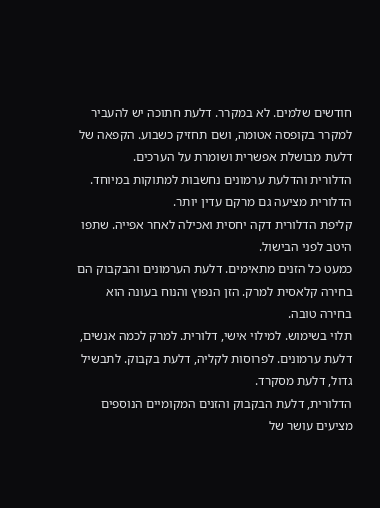חודשים שלמים. לא במקרר. דלעת חתוכה יש להעביר למקרר בקופסה אטומה, ושם תחזיק כשבוע. הקפאה של דלעת מבושלת אפשרית ושומרת על הערכים.
הדלורית והדלעת ערמונים נחשבות למתוקות במיוחד. הדלורית מציעה גם מרקם עדין יותר.
קליפת הדלורית דקה יחסית ואכילה לאחר אפייה. שתפו היטב לפני הבישול.
כמעט כל הזנים מתאימים. דלעת הערמונים והבקבוק הם בחירה קלאסית למרק. הזן הנפוץ והנוח בעונה הוא בחירה טובה.
תלוי בשימוש. למילוי אישי, דלורית. למרק לכמה אנשים, דלעת ערמונים. לפרוסות לקליה, דלעת בקבוק. לתבשיל גדול, דלעת מסקרד.
הדלורית, דלעת הבקבוק והזנים המקומיים הנוספים מציעים עושר של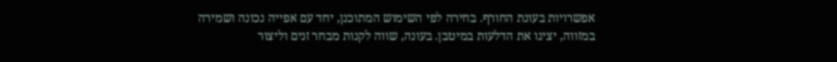אפשרויות בעונת החורף. בחירה לפי השימוש המתוכנן, יחד עם אפייה נכונה ושמירה במזווה, יציגו את הדלעות במיטבן. בעונה, שווה לקנות מבחר זנים וליצור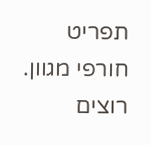תפריט חורפי מגוון.
רוצים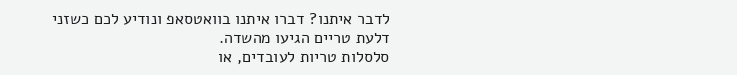לדבר איתנו? דברו איתנו בוואטסאפ ונודיע לכם כשזני דלעת טריים הגיעו מהשדה.
סלסלות טריות לעובדים, או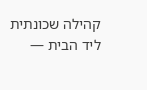קהילה שכונתית ליד הבית —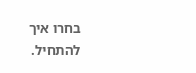בחרו איך להתחיל.